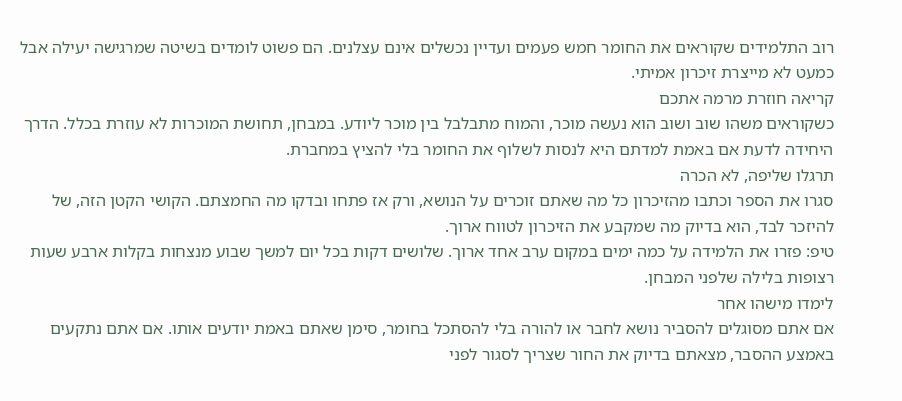רוב התלמידים שקוראים את החומר חמש פעמים ועדיין נכשלים אינם עצלנים. הם פשוט לומדים בשיטה שמרגישה יעילה אבל כמעט לא מייצרת זיכרון אמיתי.
קריאה חוזרת מרמה אתכם
כשקוראים משהו שוב ושוב הוא נעשה מוכר, והמוח מתבלבל בין מוכר ליודע. במבחן, תחושת המוכרות לא עוזרת בכלל. הדרך היחידה לדעת אם באמת למדתם היא לנסות לשלוף את החומר בלי להציץ במחברת.
תרגלו שליפה, לא הכרה
סגרו את הספר וכתבו מהזיכרון כל מה שאתם זוכרים על הנושא, ורק אז פתחו ובדקו מה החמצתם. הקושי הקטן הזה, של להיזכר לבד, הוא בדיוק מה שמקבע את הזיכרון לטווח ארוך.
טיפ: פזרו את הלמידה על כמה ימים במקום ערב אחד ארוך. שלושים דקות בכל יום למשך שבוע מנצחות בקלות ארבע שעות רצופות בלילה שלפני המבחן.
לימדו מישהו אחר
אם אתם מסוגלים להסביר נושא לחבר או להורה בלי להסתכל בחומר, סימן שאתם באמת יודעים אותו. אם אתם נתקעים באמצע ההסבר, מצאתם בדיוק את החור שצריך לסגור לפני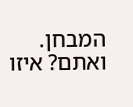המבחן.
ואתם? איזו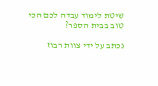שיטת לימוד עבדה לכם הכי טוב בבית הספר?

נכתב על ידי צוות רבוז